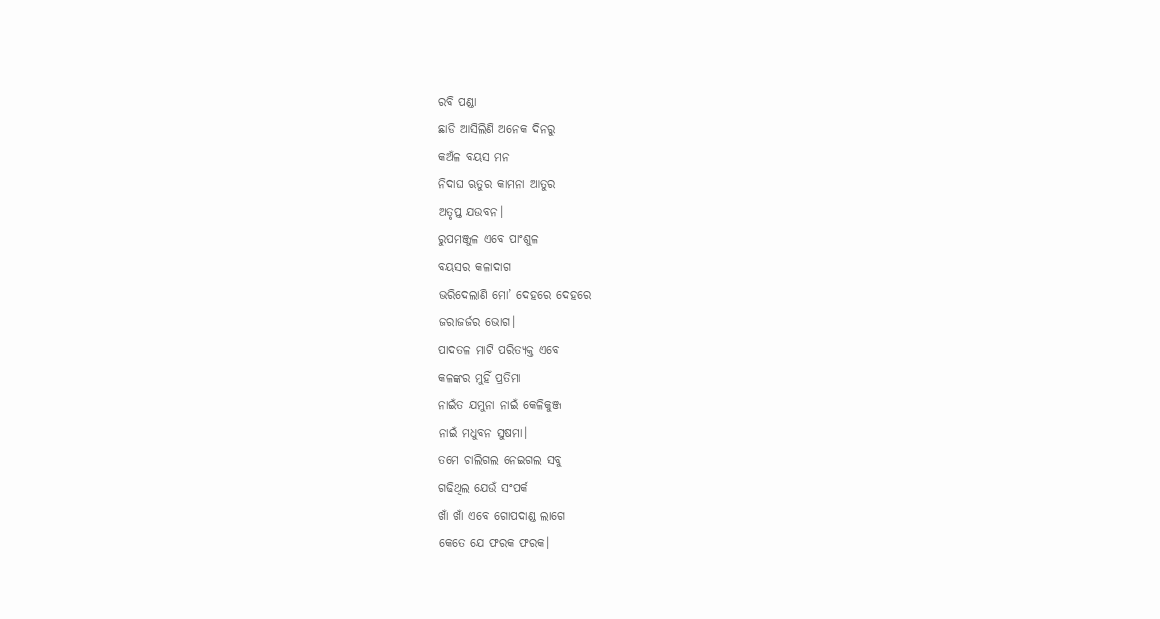ରବି ପଣ୍ଡା
ଛାଡି ଆସିଲିଣି ଅନେକ ଦିନରୁ
କଅଁଳ ବୟସ ମନ
ନିଦାଘ ଋତୁର କାମନା ଆତୁର
ଅତୃପ୍ତ ଯଉବନ।
ରୁପମଞ୍ଜୁଳ ଏବେ ପାଂଶୁଳ
ବୟସର କଳାଦାଗ
ଭରିଦେଲାଣି ମୋ’ ଦେହରେ ଦେହରେ
ଜରାଜର୍ଜର ଭୋଗ।
ପାଦତଳ ମାଟି ପରିତ୍ୟକ୍ତ ଏବେ
କଳଙ୍କର ମୁହିଁ ପ୍ରତିମା
ନାଇଁତ ଯମୁନା ନାଇଁ କେଳିକୁଞ୍ଜ
ନାଇଁ ମଧୁବନ ସୁଷମା।
ତମେ ଚାଲିଗଲ ନେଇଗଲ ସବୁ
ଗଢିଥିଲ ଯେଉଁ ସଂପର୍କ
ଖାଁ ଖାଁ ଏବେ ଗୋପଦାଣ୍ଡ ଲାଗେ
କେତେ ଯେ ଫରକ ଫରକ।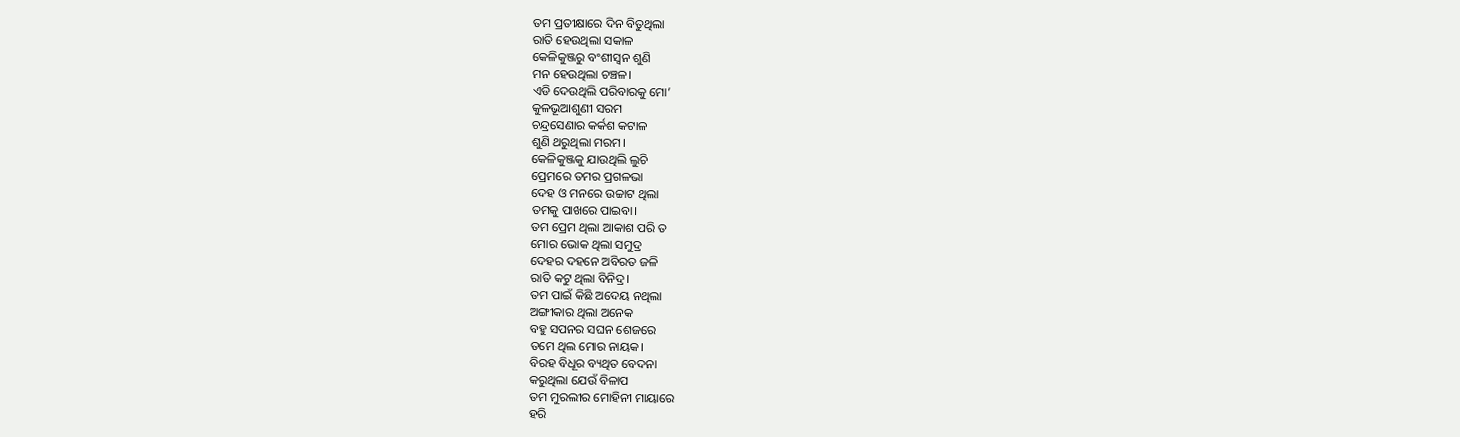ତମ ପ୍ରତୀକ୍ଷାରେ ଦିନ ବିତୁଥିଲା
ରାତି ହେଉଥିଲା ସକାଳ
କେଳିକୁଞ୍ଜରୁ ବଂଶୀସ୍ୱନ ଶୁଣି
ମନ ହେଉଥିଲା ଚଞ୍ଚଳ।
ଏଡି ଦେଉଥିଲି ପରିବାରକୁ ମୋ’
କୁଳଭୂଆଶୁଣୀ ସରମ
ଚନ୍ଦ୍ରସେଣାର କର୍କଶ କଟାଳ
ଶୁଣି ଥରୁଥିଲା ମରମ।
କେଳିକୁଞ୍ଜକୁ ଯାଉଥିଲି ଲୁଚି
ପ୍ରେମରେ ତମର ପ୍ରଗଳଭା
ଦେହ ଓ ମନରେ ଉଚ୍ଚାଟ ଥିଲା
ତମକୁ ପାଖରେ ପାଇବା।
ତମ ପ୍ରେମ ଥିଲା ଆକାଶ ପରି ତ
ମୋର ଭୋକ ଥିଲା ସମୁଦ୍ର
ଦେହର ଦହନେ ଅବିରତ ଜଳି
ରାତି କଟୁ ଥିଲା ବିନିଦ୍ର।
ତମ ପାଇଁ କିଛି ଅଦେୟ ନଥିଲା
ଅଙ୍ଗୀକାର ଥିଲା ଅନେକ
ବହୁ ସପନର ସଘନ ଶେଜରେ
ତମେ ଥିଲ ମୋର ନାୟକ।
ବିରହ ବିଧୂର ବ୍ୟଥିତ ବେଦନା
କରୁଥିଲା ଯେଉଁ ବିଳାପ
ତମ ମୁରଲୀର ମୋହିନୀ ମାୟାରେ
ହରି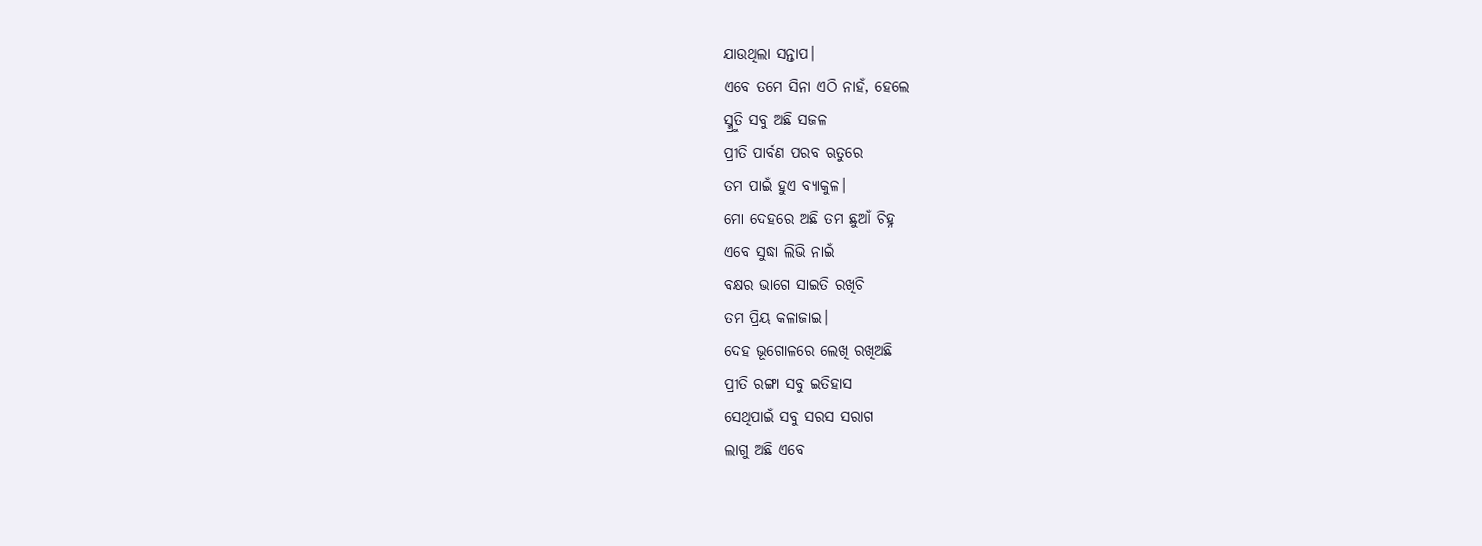ଯାଉଥିଲା ସନ୍ତାପ।
ଏବେ ତମେ ସିନା ଏଠି ନାହଁ, ହେଲେ
ସ୍ମ୍ରୁତି ସବୁ ଅଛି ସଜଳ
ପ୍ରୀତି ପାର୍ବଣ ପରବ ଋତୁରେ
ତମ ପାଇଁ ହୁଏ ବ୍ୟାକୁଳ।
ମୋ ଦେହରେ ଅଛି ତମ ଛୁଆଁ ଚିହ୍ନ
ଏବେ ସୁଦ୍ଧା ଲିଭି ନାଇଁ
ବକ୍ଷର ଭାଗେ ସାଇତି ରଖିଚି
ତମ ପ୍ରିୟ କଳାଜାଇ।
ଦେହ ଭୂଗୋଳରେ ଲେଖି ରଖିଅଛି
ପ୍ରୀତି ରଙ୍ଗା ସବୁ ଇତିହାସ
ସେଥିପାଇଁ ସବୁ ସରସ ସରାଗ
ଲାଗୁ ଅଛି ଏବେ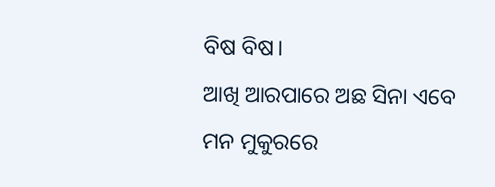ବିଷ ବିଷ।
ଆଖି ଆରପାରେ ଅଛ ସିନା ଏବେ
ମନ ମୁକୁରରେ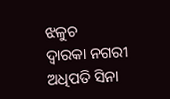ଝଳୁଚ
ଦ୍ୱାରକା ନଗରୀ ଅଧିପତି ସିନା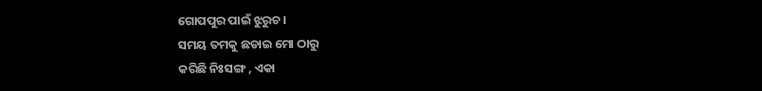ଗୋପପୁର ପାଇଁ ଝୁରୁଚ।
ସମୟ ତମକୁ ଛଡାଇ ମୋ ଠାରୁ
କରିଛି ନିଃସଙ୍ଗ , ଏକା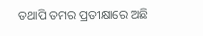ତଥାପି ତମର ପ୍ରତୀକ୍ଷାରେ ଅଛି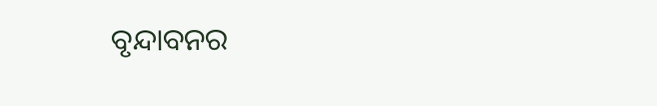ବୃନ୍ଦାବନର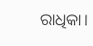ରାଧିକା।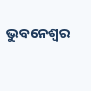ଭୁବନେଶ୍ୱର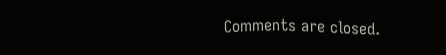Comments are closed.